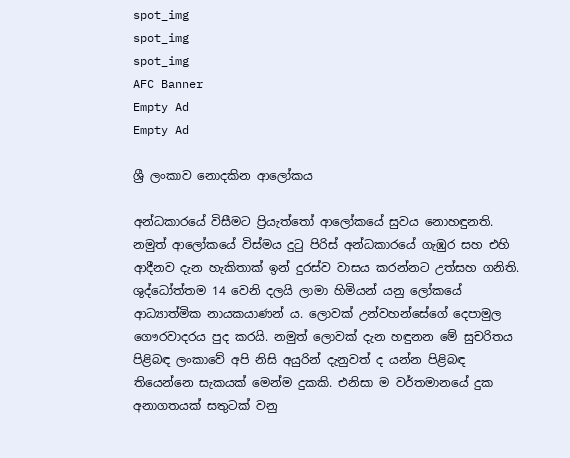spot_img
spot_img
spot_img
AFC Banner
Empty Ad
Empty Ad

ශ්‍රී ලංකාව නොදකින ආලෝකය

අන්ධකාරයේ විසීමට ප්‍රියැත්තෝ ආලෝකයේ සුවය නොහඳුනති. නමුත් ආලෝකයේ විස්මය දුටු පිරිස් අන්ධකාරයේ ගැඹුර සහ එහි ආදීනව දැන හැකිතාක් ඉන් දුරස්ව වාසය කරන්නට උත්සහ ගනිති. ශුද්ධෝත්තම 14 වෙනි දලයි ලාමා හිමියන් යනු ලෝකයේ ආධ්‍යාත්මික නායකයාණන් ය. ලොවක් උන්වහන්සේගේ දෙපාමුල ගෞරවාදරය පුද කරයි. නමුත් ලොවක් දැන හඳුනන මේ සුචරිතය පිළිබඳ ලංකාවේ අපි නිසි අයුරින් දැනුවත් ද යන්න පිළිබඳ තියෙන්නෙ සැකයක් මෙන්ම දුකකි. එනිසා ම වර්තමානයේ දුක අනාගතයක් සතුටක් වනු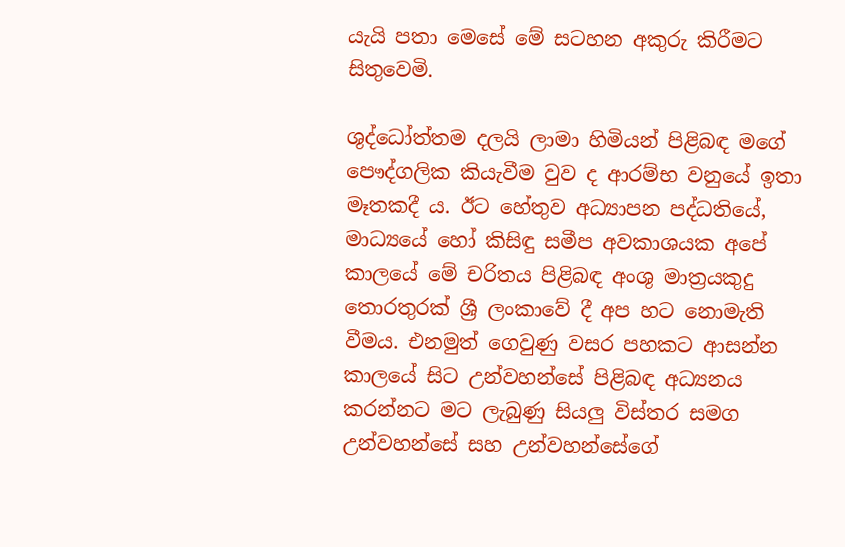යැයි පතා මෙසේ මේ සටහන අකුරු කිරීමට සිතුවෙමි.

ශුද්ධෝත්තම දලයි ලාමා හිමියන් පිළිබඳ මගේ පෞද්ගලික කියැවීම වුව ද ආරම්භ වනුයේ ඉතා මෑතකදී ය. ඊට හේතුව අධ්‍යාපන පද්ධතියේ, මාධ්‍යයේ හෝ කිසිඳු සමීප අවකාශයක අපේ කාලයේ මේ චරිතය පිළිබඳ අංශු මාත්‍රයකුදු තොරතුරක් ශ්‍රී ලංකාවේ දී අප හට නොමැති වීමය. එනමුත් ගෙවුණු වසර පහකට ආසන්න කාලයේ සිට උන්වහන්සේ පිළිබඳ අධ්‍යනය කරන්නට මට ලැබුණු සියලු විස්තර සමග උන්වහන්සේ සහ උන්වහන්සේගේ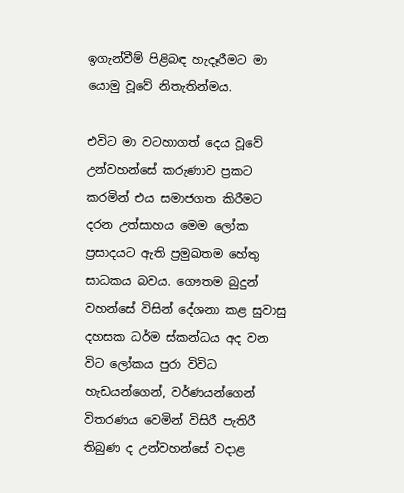ඉගැන්වීම් පිළිබඳ හැදෑරීමට මා යොමු වූවේ නිතැතින්මය.

එවිට මා වටහාගත් දෙය වූවේ උන්වහන්සේ කරුණාව ප්‍රකට කරමින් එය සමාජගත කිරීමට දරන උත්සාහය මෙම ලෝක ප්‍රසාදයට ඇති ප්‍රමුඛතම හේතු සාධකය බවය. ගෞතම බුදුන් වහන්සේ විසින් දේශනා කළ සුවාසු දහසක ධර්ම ස්කන්ධය අද වන විට ලෝකය පුරා විවිධ හැඩයන්ගෙන්, වර්ණයන්ගෙන් විතරණය වෙමින් විසිරී පැතිරී තිබුණ ද උන්වහන්සේ වදාළ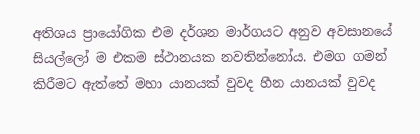අතිශය ප්‍රායෝගික එම දර්ශන මාර්ගයට අනුව අවසානයේ සියල්ලෝ ම එකම ස්ථානයක නවතින්නෝය. එමග ගමන් කිරීමට ඇත්තේ මහා යානයක් වුවද හීන යානයක් වුවද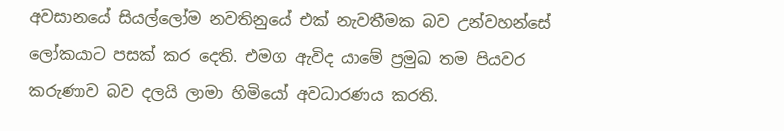අවසානයේ සියල්ලෝම නවතිනුයේ එක් නැවතීමක බව උන්වහන්සේ ලෝකයාට පසක් කර දෙති. එමග ඇවිද යාමේ ප්‍රමුඛ තම පියවර කරුණාව බව දලයි ලාමා හිමියෝ අවධාරණය කරති.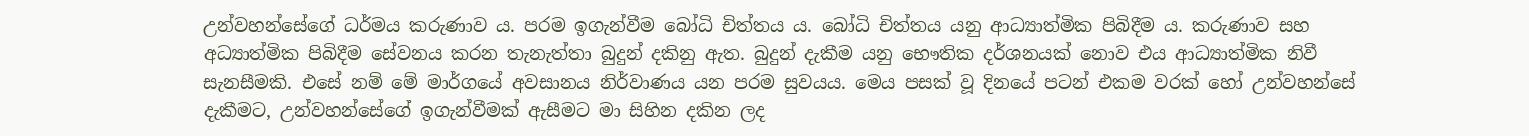උන්වහන්සේගේ ධර්මය කරුණාව ය. පරම ඉගැන්වීම බෝධි චිත්තය ය. බෝධි චිත්තය යනු ආධ්‍යාත්මික පිබිදීම ය. කරුණාව සහ අධ්‍යාත්මික පිබිදීම සේවනය කරන තැනැත්තා බුදුන් දකිනු ඇත. බුදුන් දැකීම යනු භෞතික දර්ශනයක් නොව එය ආධ්‍යාත්මික නිවී සැනසීමකි. එසේ නම් මේ මාර්ගයේ අවසානය නිර්වාණය යන පරම සුවයය. මෙය පසක් වූ දිනයේ පටන් එකම වරක් හෝ උන්වහන්සේ දැකීමට, උන්වහන්සේගේ ඉගැන්වීමක් ඇසීමට මා සිහින දකින ලද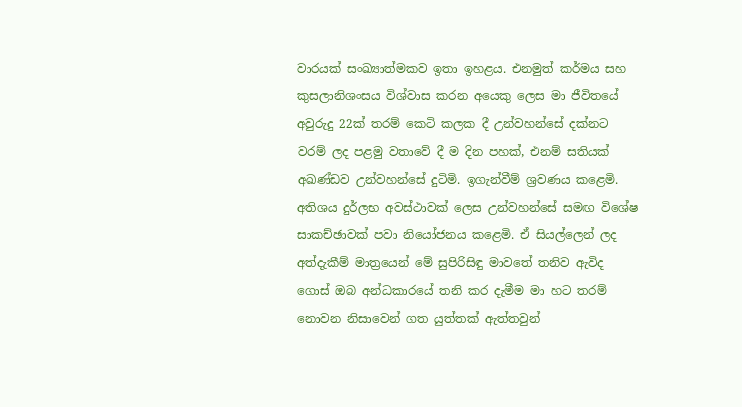වාරයක් සංඛ්‍යාත්මකව ඉතා ඉහළය. එනමුත් කර්මය සහ කුසලානිශංසය විශ්වාස කරන අයෙකු ලෙස මා ජීවිතයේ අවුරුදු 22ක් තරම් කෙටි කලක දී උන්වහන්සේ දක්නට වරම් ලද පළමු වතාවේ දී ම දින පහක්, එනම් සතියක් අඛණ්ඩව උන්වහන්සේ දුටිමි. ඉගැන්වීම් ශ්‍රවණය කළෙමි. අතිශය දුර්ලභ අවස්ථාවක් ලෙස උන්වහන්සේ සමඟ විශේෂ සාකච්ඡාවක් පවා නියෝජනය කළෙමි. ඒ සියල්ලෙන් ලද අත්දැකීම් මාත්‍රයෙන් මේ සුපිරිසිඳු මාවතේ තනිව ඇවිද ගොස් ඔබ අන්ධකාරයේ තනි කර දැමීම මා හට තරම් නොවන නිසාවෙන් ගත යුත්තක් ඇත්තවුන්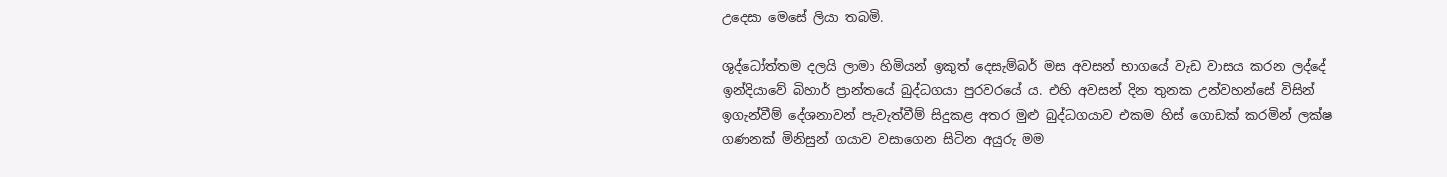උදෙසා මෙසේ ලියා තබමි.

ශුද්ධෝත්තම දලයි ලාමා හිමියන් ඉකුත් දෙසැම්බර් මස අවසන් භාගයේ වැඩ වාසය කරන ලද්දේ ඉන්දියාවේ බිහාර් ප්‍රාන්තයේ බුද්ධගයා පුරවරයේ ය. එහි අවසන් දින තුනක උන්වහන්සේ විසින් ඉගැන්වීම් දේශනාවන් පැවැත්වීම් සිදුකළ අතර මුළු බුද්ධගයාව එකම හිස් ගොඩක් කරමින් ලක්ෂ ගණනක් මිනිසුන් ගයාව වසාගෙන සිටින අයුරු මම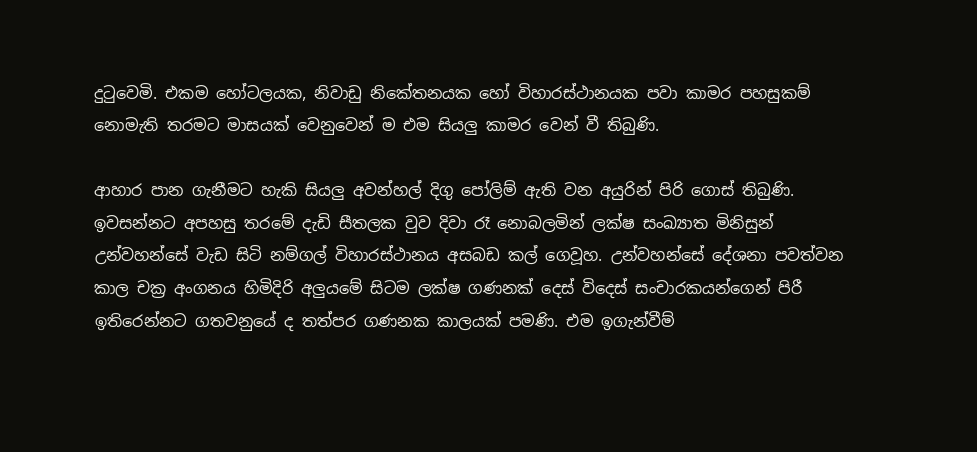දුටුවෙමි. එකම හෝටලයක, නිවාඩු නිකේතනයක හෝ විහාරස්ථානයක පවා කාමර පහසුකම් නොමැති තරමට මාසයක් වෙනුවෙන් ම එම සියලු කාමර වෙන් වී තිබුණි.

ආහාර පාන ගැනීමට හැකි සියලු අවන්හල් දිගු පෝලිම් ඇති වන අයුරින් පිරි ගොස් තිබුණි. ඉවසන්නට අපහසු තරමේ දැඩි සීතලක වුව දිවා රෑ නොබලමින් ලක්ෂ සංඛ්‍යාත මිනිසුන් උන්වහන්සේ වැඩ සිටි නම්ගල් විහාරස්ථානය අසබඩ කල් ගෙවූහ. උන්වහන්සේ දේශනා පවත්වන කාල චක්‍ර අංගනය හිමිදිරි අලුයමේ සිටම ලක්ෂ ගණනක් දෙස් විදෙස් සංචාරකයන්ගෙන් පිරී ඉතිරෙන්නට ගතවනුයේ ද තත්පර ගණනක කාලයක් පමණි. එම ඉගැන්වීම්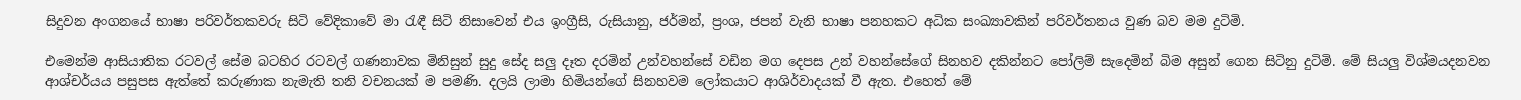සිදුවන අංගනයේ භාෂා පරිවර්තකවරු සිටි වේදිකාවේ මා රැඳී සිටි නිසාවෙන් එය ඉංග්‍රීසි, රුසියානු, ජර්මන්, ප්‍රංශ, ජපන් වැනි භාෂා පනහකට අධික සංඛ්‍යාවකින් පරිවර්තනය වුණ බව මම දුටිමි.

එමෙන්ම ආසියාතික රටවල් සේම බටහිර රටවල් ගණනාවක මිනිසුන් සුදු සේද සලු දෑත දරමින් උන්වහන්සේ වඩින මග දෙපස උන් වහන්සේගේ සිනහව දකින්නට පෝලිම් සැදෙමින් බිම අසුන් ගෙන සිටිනු දුටිමි. මේ සියලු විශ්මයදනවන ආශ්චර්යය පසුපස ඇත්තේ කරුණාක නැමැති තනි වචනයක් ම පමණි. දලයි ලාමා හිමියන්ගේ සිනහවම ලෝකයාට ආශිර්වාදයක් වී ඇත. එහෙත් මේ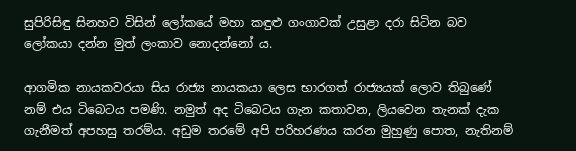සුපිරිසිඳු සිනහව විසින් ලෝකයේ මහා කඳුළු ගංගාවක් උසුළා දරා සිටින බව ලෝකයා දන්න මුත් ලංකාව නොදන්නෝ ය.

ආගමික නායකවරයා සිය රාජ්‍ය නායකයා ලෙස භාරගත් රාජ්‍යයක් ලොව තිබුණේ නම් එය ටිබෙටය පමණි. නමුත් අද ටිබෙටය ගැන කතාවන, ලියවෙන තැනක් දැක ගැනීමත් අපහසු තරම්ය. අඩුම තරමේ අපි පරිහරණය කරන මුහුණු පොත, නැතිනම්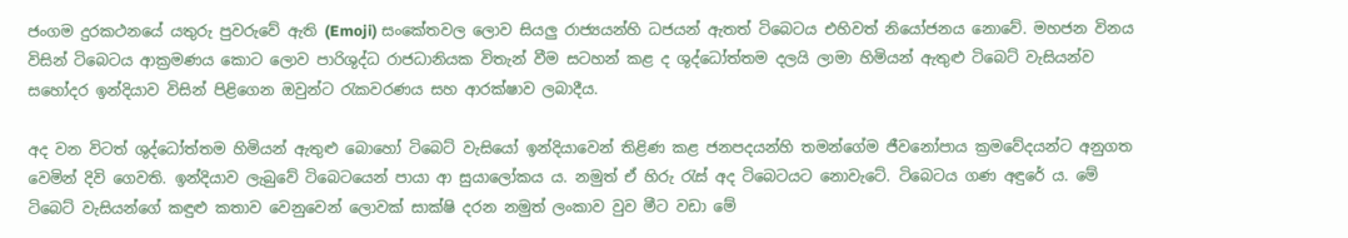ජංගම දුරකථනයේ යතුරු පුවරුවේ ඇති (Emoji) සංකේතවල ලොව සියලු රාජ්‍යයන්හි ධජයන් ඇතත් ටිබෙටය එහිවත් නියෝජනය නොවේ. මහජන විනය විසින් ටිබෙටය ආක්‍රමණය කොට ලොව පාරිශුද්ධ රාජධානියක විතැන් වීම සටහන් කළ ද ශුද්ධෝත්තම දලයි ලාමා හිමියන් ඇතුළු ටිබෙට් වැසියන්ව සහෝදර ඉන්දියාව විසින් පිළිගෙන ඔවුන්ට රැකවරණය සහ ආරක්ෂාව ලබාදීය.

අද වන විටත් ශුද්ධෝත්තම හිමියන් ඇතුළු බොහෝ ටිබෙට් වැසියෝ ඉන්දියාවෙන් තිළිණ කළ ජනපදයන්හි තමන්ගේම ජීවනෝපාය ක්‍රමවේදයන්ට අනුගත වෙමින් දිවි ගෙවති. ඉන්දියාව ලැබුවේ ටිබෙටයෙන් පායා ආ සුයාලෝකය ය. නමුත් ඒ හිරු රැස් අද ටිබෙටයට නොවැටේ. ටිබෙටය ගණ අඳුරේ ය. මේ ටිබෙට් වැසියන්ගේ කඳුළු කතාව වෙනුවෙන් ලොවක් සාක්ෂි දරන නමුත් ලංකාව වුව මීට වඩා මේ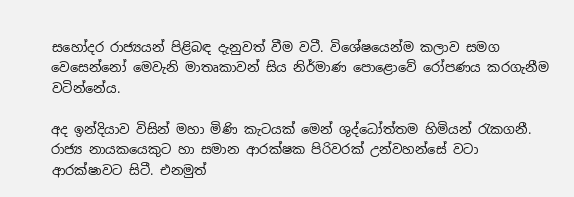සහෝදර රාජ්‍යයන් පිළිබඳ දැනුවත් වීම වටී. විශේෂයෙන්ම කලාව සමග වෙසෙන්නෝ මෙවැනි මාතෘකාවන් සිය නිර්මාණ පොළොවේ රෝපණය කරගැනීම වටින්නේය.

අද ඉන්දියාව විසින් මහා මිණි කැටයක් මෙන් ශුද්ධෝත්තම හිමියන් රැකගනී. රාජ්‍ය නායකයෙකුට හා සමාන ආරක්ෂක පිරිවරක් උන්වහන්සේ වටා ආරක්ෂාවට සිටී. එනමුත්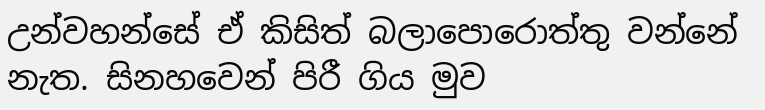උන්වහන්සේ ඒ කිසිත් බලාපොරොත්තු වන්නේ නැත. සිනහවෙන් පිරී ගිය මුව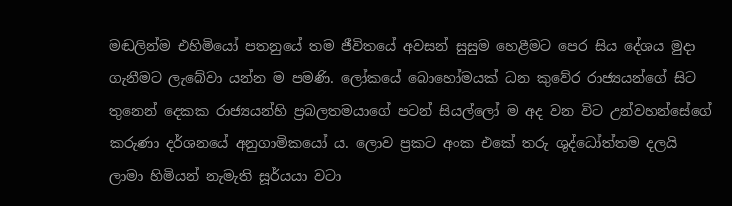මඬලින්ම එහිමියෝ පතනුයේ තම ජීවිතයේ අවසන් සුසුම හෙළීමට පෙර සිය දේශය මුදා ගැනීමට ලැබේවා යන්න ම පමණි. ලෝකයේ බොහෝමයක් ධන කුවේර රාජ්‍යයන්ගේ සිට තුනෙන් දෙකක රාජ්‍යයන්හි ප්‍රබලතමයාගේ පටන් සියල්ලෝ ම අද වන විට උන්වහන්සේගේ කරුණා දර්ශනයේ අනුගාමිකයෝ ය. ලොව ප්‍රකට අංක එකේ තරු ශුද්ධෝත්තම දලයි ලාමා හිමියන් නැමැති සූර්යයා වටා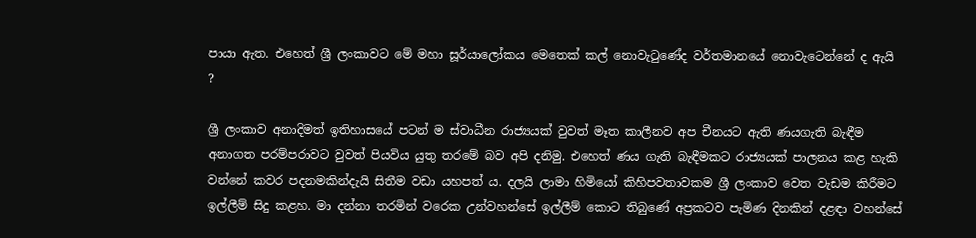පායා ඇත. එහෙත් ශ්‍රී ලංකාවට මේ මහා සූර්යාලෝකය මෙතෙක් කල් නොවැටුණේද වර්තමානයේ නොවැටෙන්නේ ද ඇයි ?

ශ්‍රී ලංකාව අනාදිමත් ඉතිහාසයේ පටන් ම ස්වාධීන රාජ්‍යයක් වුවත් මෑත කාලීනව අප චීනයට ඇති ණයගැති බැඳීම අනාගත පරම්පරාවට වුවත් පියවිය යුතු තරමේ බව අපි දනිමු. එහෙත් ණය ගැති බැඳීමකට රාජ්‍යයක් පාලනය කළ හැකි වන්නේ කවර පදනමකින්දැයි සිතීම වඩා යහපත් ය. දලයි ලාමා හිමියෝ කිහිපවතාවකම ශ්‍රී ලංකාව වෙත වැඩම කිරීමට ඉල්ලීම් සිදු කළහ. මා දන්නා තරමින් වරෙක උන්වහන්සේ ඉල්ලීම් කොට තිබුණේ අප්‍රකටව පැමිණ දිනකින් දළඳා වහන්සේ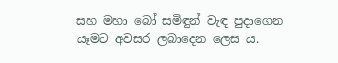සහ මහා බෝ සමිඳුන් වැඳ පුදාගෙන යෑමට අවසර ලබාදෙන ලෙස ය.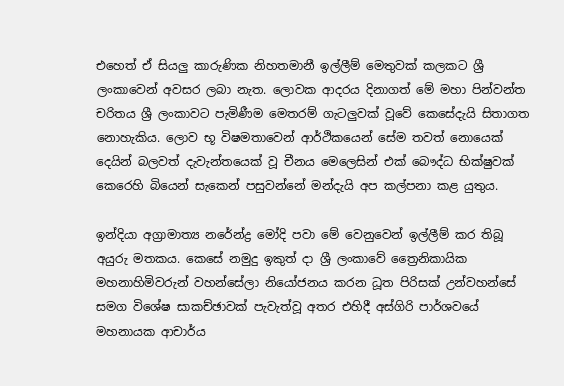එහෙත් ඒ සියලු කාරුණික නිහතමානී ඉල්ලීම් මෙතුවක් කලකට ශ්‍රී ලංකාවෙන් අවසර ලබා නැත. ලොවක ආදරය දිනාගත් මේ මහා පින්වන්ත චරිතය ශ්‍රී ලංකාවට පැමිණීම මෙතරම් ගැටලුවක් වූවේ කෙසේදැයි සිතාගත නොහැකිය. ලොව භූ විෂමතාවෙන් ආර්ථිකයෙන් සේම තවත් නොයෙක් දෙයින් බලවත් දැවැන්තයෙක් වූ චීනය මෙලෙසින් එක් බෞද්ධ භික්ෂුවක් කෙරෙහි බියෙන් සැකෙන් පසුවන්නේ මන්දැයි අප කල්පනා කළ යුතුය.

ඉන්දියා අග්‍රාමාත්‍ය නරේන්ද්‍ර මෝදි පවා මේ වෙනුවෙන් ඉල්ලීම් කර තිබූ අයුරු මතකය. කෙසේ නමුදු ඉකුත් දා ශ්‍රී ලංකාවේ ත්‍රෛනිකායික මහනාහිමිවරුන් වහන්සේලා නියෝජනය කරන ධූත පිරිසක් උන්වහන්සේ සමග විශේෂ සාකච්ඡාවක් පැවැත්වූ අතර එහිදී අස්ගිරි පාර්ශවයේ මහනායක ආචාර්ය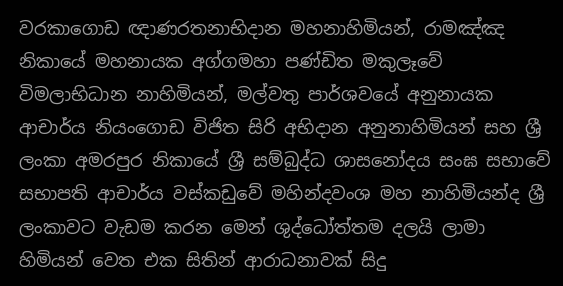වරකාගොඩ ඥාණරතනාභිදාන මහනාහිමියන්, රාමඤ්ඤ නිකායේ මහනායක අග්ගමහා පණ්ඩිත මකුලෑවේ විමලාභිධාන නාහිමියන්, මල්වතු පාර්ශවයේ අනුනායක ආචාර්ය නියංගොඩ විජිත සිරි අභිදාන අනුනාහිමියන් සහ ශ්‍රී ලංකා අමරපුර නිකායේ ශ්‍රී සම්බුද්ධ ශාසනෝදය සංඝ සභාවේ සභාපති ආචාර්ය වස්කඩුවේ මහින්දවංශ මහ නාහිමියන්ද ශ්‍රී ලංකාවට වැඩම කරන මෙන් ශුද්ධෝත්තම දලයි ලාමා හිමියන් වෙත එක සිතින් ආරාධනාවක් සිදු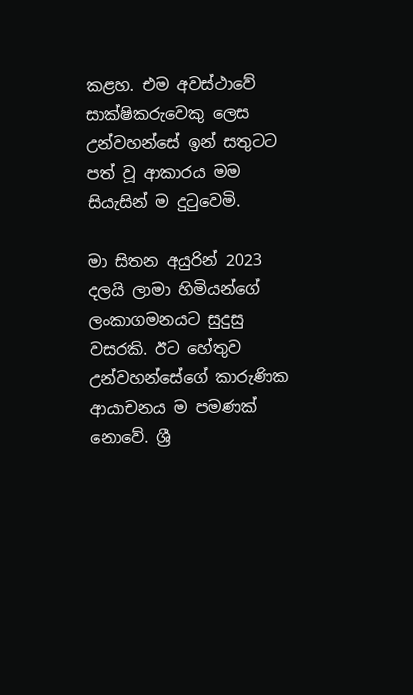කළහ. එම අවස්ථාවේ සාක්ෂිකරුවෙකු ලෙස උන්වහන්සේ ඉන් සතුටට පත් වූ ආකාරය මම සියැසින් ම දුටුවෙමි.

මා සිතන අයුරින් 2023 දලයි ලාමා හිමියන්ගේ ලංකාගමනයට සුදුසු වසරකි. ඊට හේතුව උන්වහන්සේගේ කාරුණික ආයාචනය ම පමණක් නොවේ. ශ්‍රී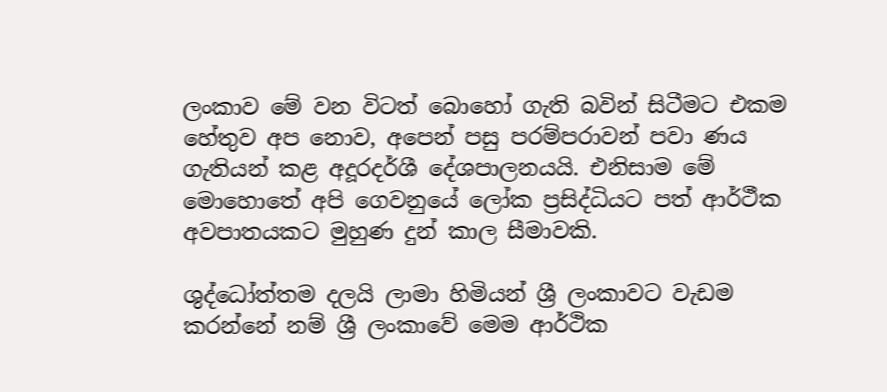ලංකාව මේ වන විටත් බොහෝ ගැති බවින් සිටීමට එකම හේතුව අප නොව, අපෙන් පසු පරම්පරාවන් පවා ණය ගැතියන් කළ අදූරදර්ශී දේශපාලනයයි. එනිසාම මේ මොහොතේ අපි ගෙවනුයේ ලෝක ප්‍රසිද්ධියට පත් ආර්ථීක අවපාතයකට මුහුණ දුන් කාල සීමාවකි.

ශුද්ධෝත්තම දලයි ලාමා හිමියන් ශ්‍රී ලංකාවට වැඩම කරන්නේ නම් ශ්‍රී ලංකාවේ මෙම ආර්ථික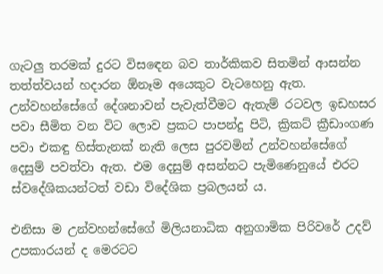ගැටලු තරමක් දුරට විසඳෙන බව තාර්කිකව සිතමින් ආසන්න තත්ත්වයන් හදාරන ඕනෑම අයෙකුට වැටහෙනු ඇත. උන්වහන්සේගේ දේශනාවන් පැවැත්වීමට ඇතැම් රටවල ඉඩහසර පවා සීමිත වන විට ලොව ප්‍රකට පාපන්දු පිටි, ක්‍රිකට් ක්‍රීඩාංගණ පවා එකඳු හිස්තැනක් නැති ලෙස පුරවමින් උන්වහන්සේගේ දෙසුම් පවත්වා ඇත. එම දෙසුම් අසන්නට පැමිණෙනුයේ එරට ස්වදේශිකයන්ටත් වඩා විදේශික ප්‍රබලයන් ය.

එනිසා ම උන්වහන්සේගේ මිලියනාධික අනුගාමික පිරිවරේ උදව් උපකාරයන් ද මෙරටට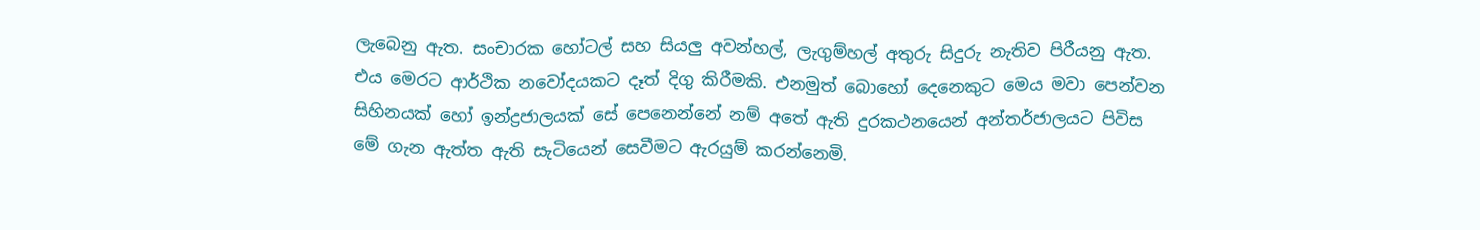ලැබෙනු ඇත. සංචාරක හෝටල් සහ සියලු අවන්හල්, ලැගුම්හල් අතුරු සිදුරු නැතිව පිරීයනු ඇත. එය මෙරට ආර්ථික නවෝදයකට දෑත් දිගු කිරීමකි. එනමුත් බොහෝ දෙනෙකුට මෙය මවා පෙන්වන සිහිනයක් හෝ ඉන්ද්‍රජාලයක් සේ පෙනෙන්නේ නම් අතේ ඇති දුරකථනයෙන් අන්තර්ජාලයට පිවිස මේ ගැන ඇත්ත ඇති සැටියෙන් සෙවීමට ඇරයුම් කරන්නෙමි.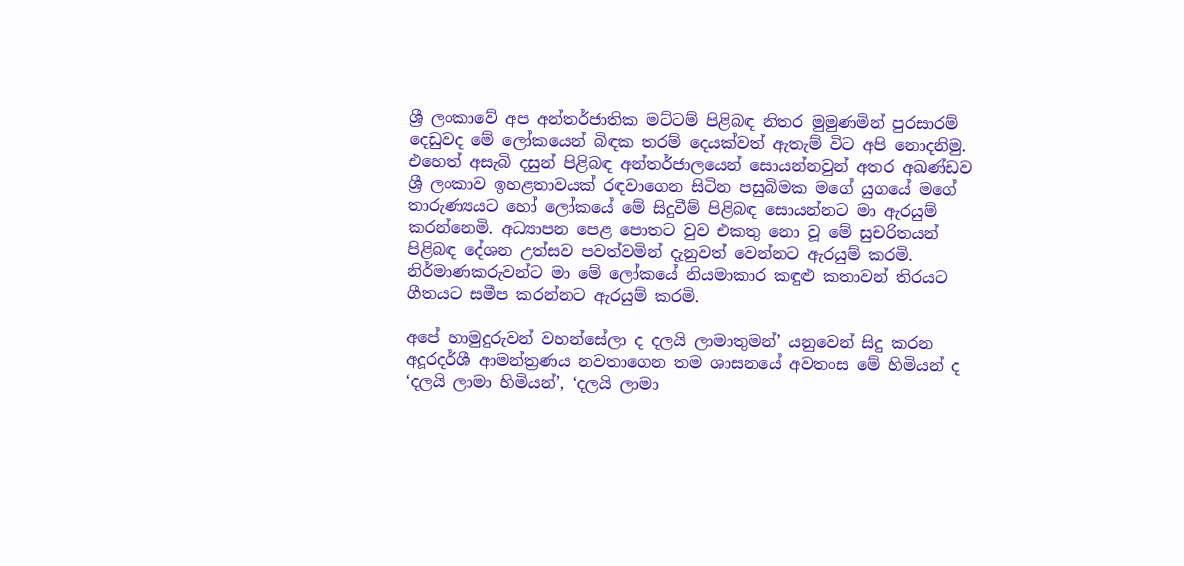ශ්‍රී ලංකාවේ අප අන්තර්ජාතික මට්ටම් පිළිබඳ නිතර මුමුණමින් පුරසාරම් දෙඩුවද මේ ලෝකයෙන් බිඳක තරම් දෙයක්වත් ඇතැම් විට අපි නොදනිමු. එහෙත් අසැබි දසුන් පිළිබඳ අන්තර්ජාලයෙන් සොයන්නවුන් අතර අඛණ්ඩව ශ්‍රී ලංකාව ඉහළතාවයක් රඳවාගෙන සිටින පසුබිමක මගේ යුගයේ මගේ තාරුණ්‍යයට හෝ ලෝකයේ මේ සිදුවීම් පිළිබඳ සොයන්නට මා ඇරයුම් කරන්නෙමි. අධ්‍යාපන පෙළ පොතට වුව එකතු නො වූ මේ සුචරිතයන් පිළිබඳ දේශන උත්සව පවත්වමින් දැනුවත් වෙන්නට ඇරයුම් කරමි. නිර්මාණකරුවන්ට මා මේ ලෝකයේ නියමාකාර කඳුළු කතාවන් තිරයට ගීතයට සමීප කරන්නට ඇරයුම් කරමි.

අපේ හාමුදුරුවන් වහන්සේලා ද දලයි ලාමාතුමන්’ යනුවෙන් සිදු කරන අදූරදර්ශී ආමන්ත්‍රණය නවතාගෙන තම ශාසනයේ අවතංස මේ හිමියන් ද ‘දලයි ලාමා හිමියන්’, ‘දලයි ලාමා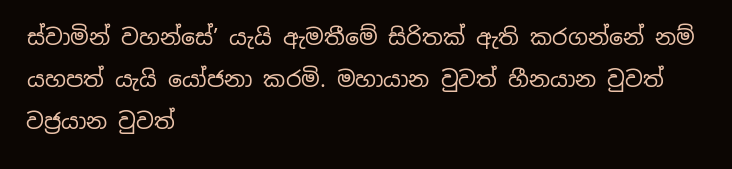ස්වාමින් වහන්සේ’ යැයි ඇමතීමේ සිරිතක් ඇති කරගන්නේ නම් යහපත් යැයි යෝජනා කරමි. මහායාන වුවත් හීනයාන වුවත් වජ්‍රයාන වුවත්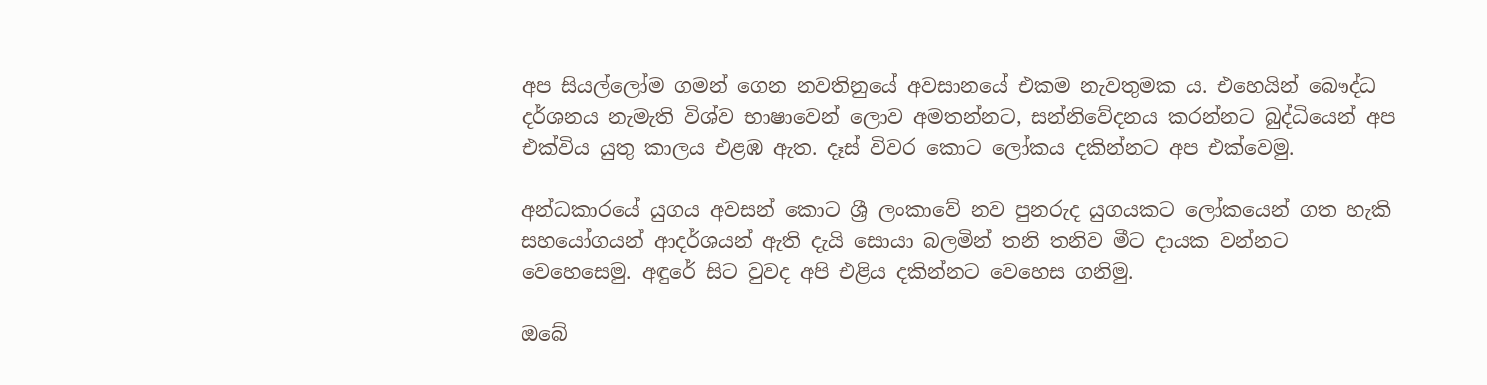අප සියල්ලෝම ගමන් ගෙන නවතිනුයේ අවසානයේ එකම නැවතුමක ය. එහෙයින් බෞද්ධ දර්ශනය නැමැති විශ්ව භාෂාවෙන් ලොව අමතන්නට, සන්නිවේදනය කරන්නට බුද්ධියෙන් අප එක්විය යුතු කාලය එළඹ ඇත. දෑස් විවර කොට ලෝකය දකින්නට අප එක්වෙමු.

අන්ධකාරයේ යුගය අවසන් කොට ශ්‍රී ලංකාවේ නව පුනරුද යුගයකට ලෝකයෙන් ගත හැකි සහයෝගයන් ආදර්ශයන් ඇති දැයි සොයා බලමින් තනි තනිව මීට දායක වන්නට වෙහෙසෙමු. අඳුරේ සිට වුවද අපි එළිය දකින්නට වෙහෙස ගනිමු.

ඔබේ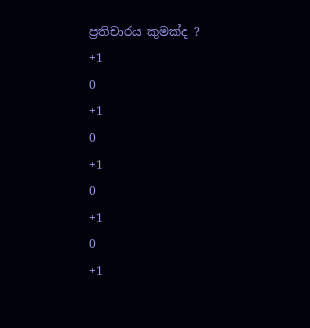ප්‍රතිචාරය කුමක්ද ?
+1
0
+1
0
+1
0
+1
0
+1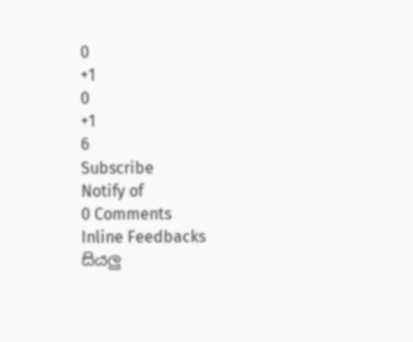0
+1
0
+1
6
Subscribe
Notify of
0 Comments
Inline Feedbacks
සියලු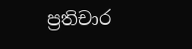ප්‍රතිචාර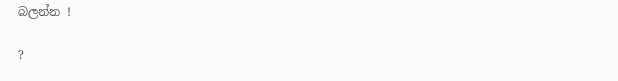බලන්න !

?